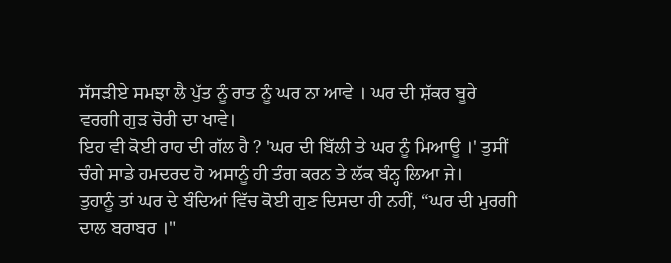ਸੱਸੜੀਏ ਸਮਝਾ ਲੈ ਪੁੱਤ ਨੂੰ ਰਾਤ ਨੂੰ ਘਰ ਨਾ ਆਵੇ । ਘਰ ਦੀ ਸ਼ੱਕਰ ਬੂਰੇ ਵਰਗੀ ਗੁੜ ਚੋਰੀ ਦਾ ਖਾਵੇ।
ਇਹ ਵੀ ਕੋਈ ਰਾਹ ਦੀ ਗੱਲ ਹੈ ? 'ਘਰ ਦੀ ਬਿੱਲੀ ਤੇ ਘਰ ਨੂੰ ਮਿਆਊ ।' ਤੁਸੀਂ ਚੰਗੇ ਸਾਡੇ ਹਮਦਰਦ ਹੋ ਅਸਾਨੂੰ ਹੀ ਤੰਗ ਕਰਨ ਤੇ ਲੱਕ ਬੰਨ੍ਹ ਲਿਆ ਜੇ।
ਤੁਹਾਨੂੰ ਤਾਂ ਘਰ ਦੇ ਬੰਦਿਆਂ ਵਿੱਚ ਕੋਈ ਗੁਣ ਦਿਸਦਾ ਹੀ ਨਹੀਂ, “ਘਰ ਦੀ ਮੁਰਗੀ ਦਾਲ ਬਰਾਬਰ ।"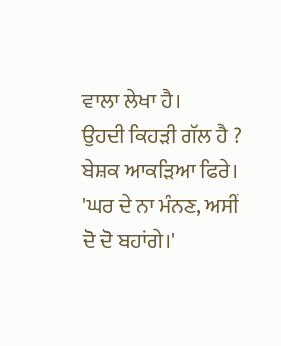ਵਾਲਾ ਲੇਖਾ ਹੈ।
ਉਹਦੀ ਕਿਹੜੀ ਗੱਲ ਹੈ ? ਬੇਸ਼ਕ ਆਕੜਿਆ ਫਿਰੇ। 'ਘਰ ਦੇ ਨਾ ਮੰਨਣ, ਅਸੀਂ ਦੋ ਦੋ ਬਹਾਂਗੇ।'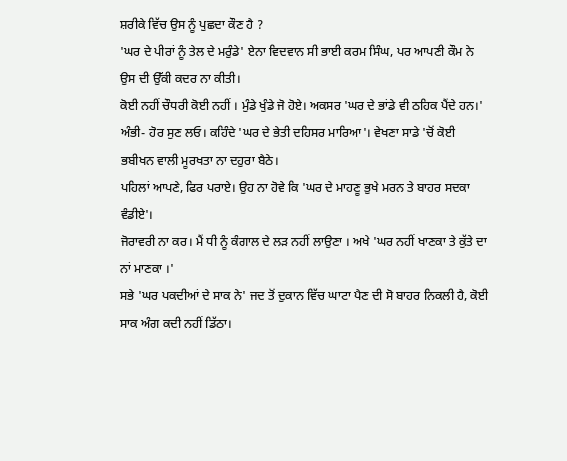ਸ਼ਰੀਕੇ ਵਿੱਚ ਉਸ ਨੂੰ ਪੁਛਦਾ ਕੌਣ ਹੈ ?
'ਘਰ ਦੇ ਪੀਰਾਂ ਨੂੰ ਤੇਲ ਦੇ ਮਰੁੰਡੇ' ਏਨਾ ਵਿਦਵਾਨ ਸੀ ਭਾਈ ਕਰਮ ਸਿੰਘ, ਪਰ ਆਪਣੀ ਕੌਮ ਨੇ ਉਸ ਦੀ ਉੱਕੀ ਕਦਰ ਨਾ ਕੀਤੀ।
ਕੋਈ ਨਹੀਂ ਚੌਧਰੀ ਕੋਈ ਨਹੀਂ । ਮੁੰਡੇ ਖੁੰਡੇ ਜੋ ਹੋਏ। ਅਕਸਰ 'ਘਰ ਦੇ ਭਾਂਡੇ ਵੀ ਠਹਿਕ ਪੈਂਦੇ ਹਨ।'
ਅੰਭੀ- ਹੋਰ ਸੁਣ ਲਓ। ਕਹਿੰਦੇ 'ਘਰ ਦੇ ਭੇਤੀ ਦਹਿਸਰ ਮਾਰਿਆ'। ਵੇਖਣਾ ਸਾਡੇ 'ਚੋਂ ਕੋਈ ਭਬੀਖਨ ਵਾਲੀ ਮੂਰਖਤਾ ਨਾ ਦਹੁਰਾ ਬੈਠੇ।
ਪਹਿਲਾਂ ਆਪਣੇ, ਫਿਰ ਪਰਾਏ। ਉਹ ਨਾ ਹੋਵੇ ਕਿ 'ਘਰ ਦੇ ਮਾਹਣੂ ਭੁਖੇ ਮਰਨ ਤੇ ਬਾਹਰ ਸਦਕਾ ਵੰਡੀਏ'।
ਜੋਰਾਵਰੀ ਨਾ ਕਰ। ਮੈਂ ਧੀ ਨੂੰ ਕੰਗਾਲ ਦੇ ਲੜ ਨਹੀਂ ਲਾਉਣਾ । ਅਖੇ 'ਘਰ ਨਹੀਂ ਖਾਣਕਾ ਤੇ ਕੁੱਤੇ ਦਾ ਨਾਂ ਮਾਣਕਾ ।'
ਸਭੇ 'ਘਰ ਪਕਦੀਆਂ ਦੇ ਸਾਕ ਨੇ' ਜਦ ਤੋਂ ਦੁਕਾਨ ਵਿੱਚ ਘਾਟਾ ਪੈਣ ਦੀ ਸੋ ਬਾਹਰ ਨਿਕਲੀ ਹੈ, ਕੋਈ ਸਾਕ ਅੰਗ ਕਦੀ ਨਹੀਂ ਡਿੱਠਾ।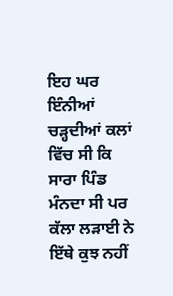ਇਹ ਘਰ ਇੰਨੀਆਂ ਚੜ੍ਹਦੀਆਂ ਕਲਾਂ ਵਿੱਚ ਸੀ ਕਿ ਸਾਰਾ ਪਿੰਡ ਮੰਨਦਾ ਸੀ ਪਰ ਕੱਲਾ ਲੜਾਈ ਨੇ ਇੱਥੇ ਕੁਝ ਨਹੀਂ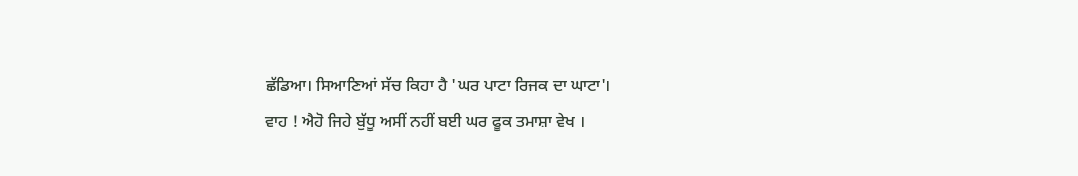ਛੱਡਿਆ। ਸਿਆਣਿਆਂ ਸੱਚ ਕਿਹਾ ਹੈ 'ਘਰ ਪਾਟਾ ਰਿਜਕ ਦਾ ਘਾਟਾ'।
ਵਾਹ ! ਐਹੋ ਜਿਹੇ ਬੁੱਧੂ ਅਸੀਂ ਨਹੀਂ ਬਈ ਘਰ ਫੂਕ ਤਮਾਸ਼ਾ ਵੇਖ ।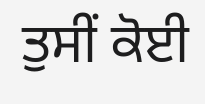ਤੁਸੀਂ ਕੋਈ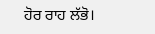ਹੋਰ ਰਾਹ ਲੱਭੋ।